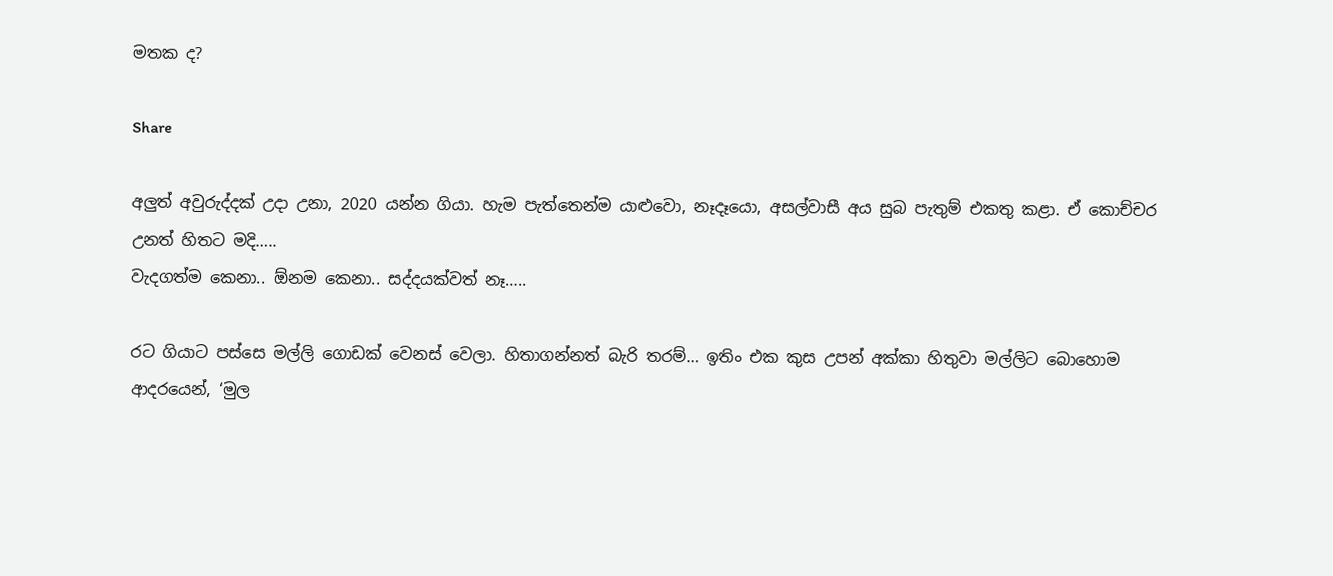මතක ද?

Share

අලුත් අවුරුද්දක් උදා උනා, 2020 යන්න ගියා. හැම පැත්තෙන්ම යාළුවො, නෑදෑයො, අසල්වාසී අය සුබ පැතුම් එකතු කළා. ඒ කොච්චර උනත් හිතට මදි…..
වැදගත්ම කෙනා.. ඕනම කෙනා.. සද්දයක්වත් නෑ…..

රට ගියාට පස්සෙ මල්ලි ගොඩක් වෙනස් වෙලා. හිතාගන්නත් බැරි තරම්… ඉතිං එක කුස උපන් අක්කා හිතුවා මල්ලිට බොහොම ආදරයෙන්, ‘මුල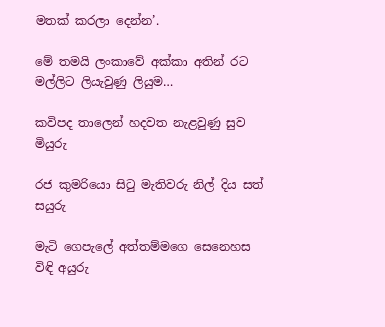මතක් කරලා දෙන්න’.

මේ තමයි ලංකාවේ අක්කා අතින් රට මල්ලිට ලියැවුණු ලියුම…

කවිපද තාලෙන් හදවත නැළවුණු සුව මියුරු

රජ කුමරියො සිටු මැතිවරු නිල් දිය සත් සයුරු

මැටි ගෙපැලේ අත්තම්මගෙ සෙනෙහස විඳි අයුරු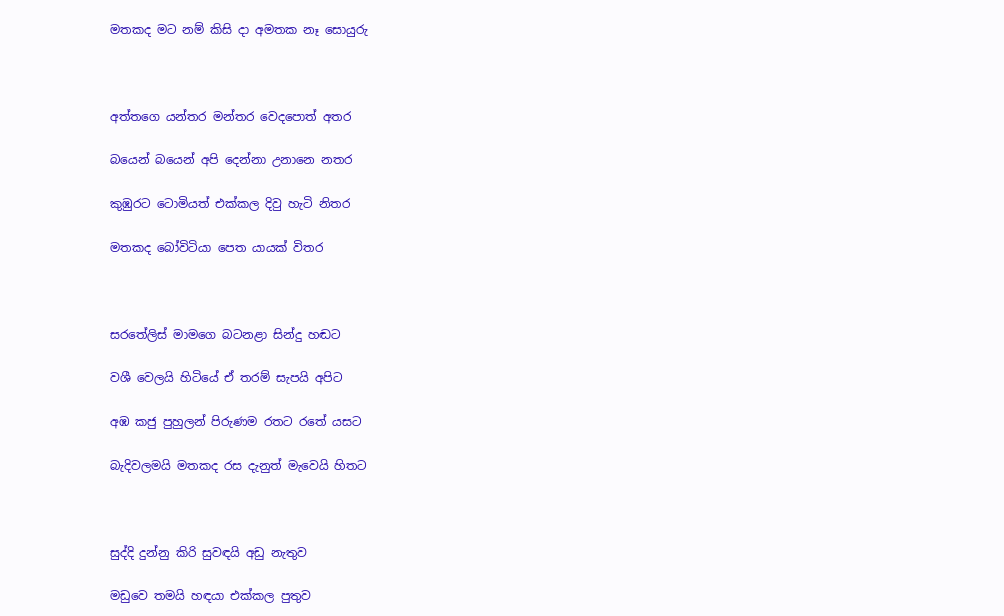මතකද මට නම් කිසි දා අමතක නෑ සොයුරු



අත්තගෙ යන්තර මන්තර වෙදපොත් අතර

බයෙන් බයෙන් අපි දෙන්නා උනානෙ නතර

කුඹුරට ටොමියත් එක්කල දිවු හැටි නිතර

මතකද බෝවිටියා පෙත යායක් විතර



සරතේලිස් මාමගෙ බටනළා සින්දු හඬට

වශී වෙලයි හිටියේ ඒ තරම් සැපයි අපිට

අඹ කජු පුහුලන් පිරුණම රතට රතේ යසට

බැදිවලමයි මතකද රස දැනුත් මැවෙයි හිතට



සුද්දි දුන්නු කිරි සුවඳයි අඩු නැතුව

මඩුවෙ තමයි හඳයා එක්කල පුතුව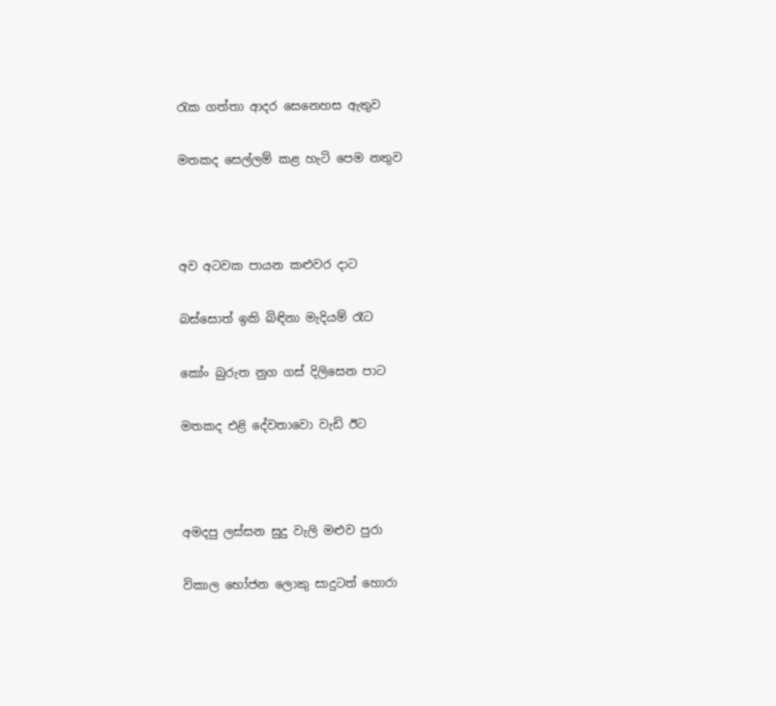රැක ගත්තා ආදර සෙනෙහස ඇතුව

මතකද සෙල්ලම් කළ හැටි පෙම නතුව



අව අටවක පායන කළුවර දාට

බස්සොත් ඉකි බිඳිනා මැදියම් රෑට

කෝං බුරුත නුග ගස් දිලිසෙන පාට

මතකද එළි දේවතාවො වැඩි ඊට



අමදපු ලස්සන සුදු වැලි මළුව පුරා

විකාල භෝජන ලොකු සාදුටත් හොරා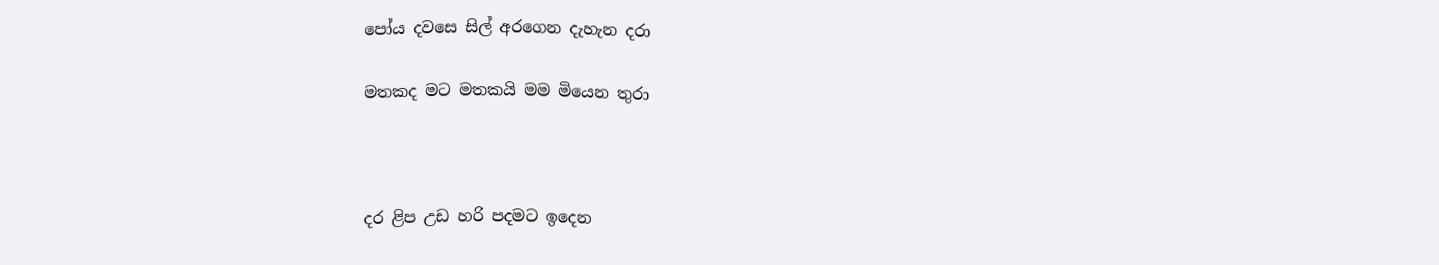පෝය දවසෙ සිල් අරගෙන දැහැන දරා

මතකද මට මතකයි මම මියෙන තුරා



දර ළිප උඩ හරි පදමට ඉදෙන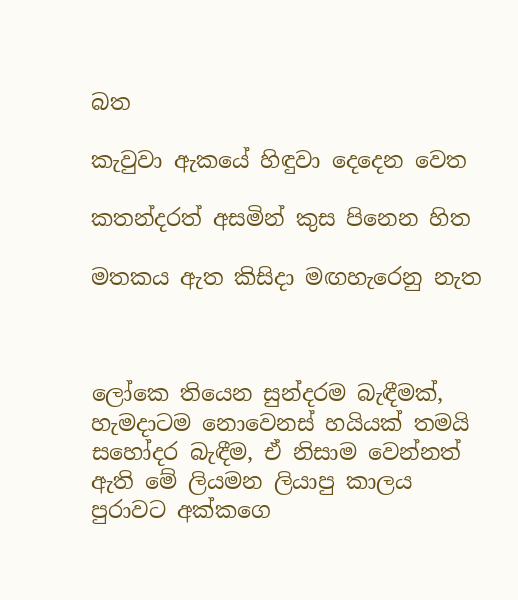බත

කැවුවා ඇකයේ හිඳුවා දෙදෙන වෙත

කතන්දරත් අසමින් කුස පිනෙන හිත

මතකය ඇත කිසිදා මඟහැරෙනු නැත



ලෝකෙ තියෙන සුන්දරම බැඳීමක්, හැමදාටම නොවෙනස් හයියක් තමයි සහෝදර බැඳීම, ඒ නිසාම වෙන්නත් ඇති මේ ලියමන ලියාපු කාලය පුරාවට අක්කගෙ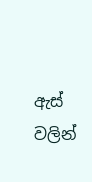ඇස් වලින්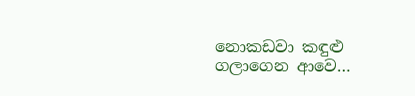නොකඩවා කඳුළු ගලාගෙන ආවෙ…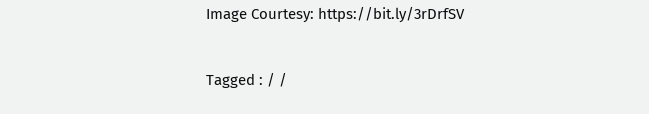Image Courtesy: https://bit.ly/3rDrfSV


Tagged : / /